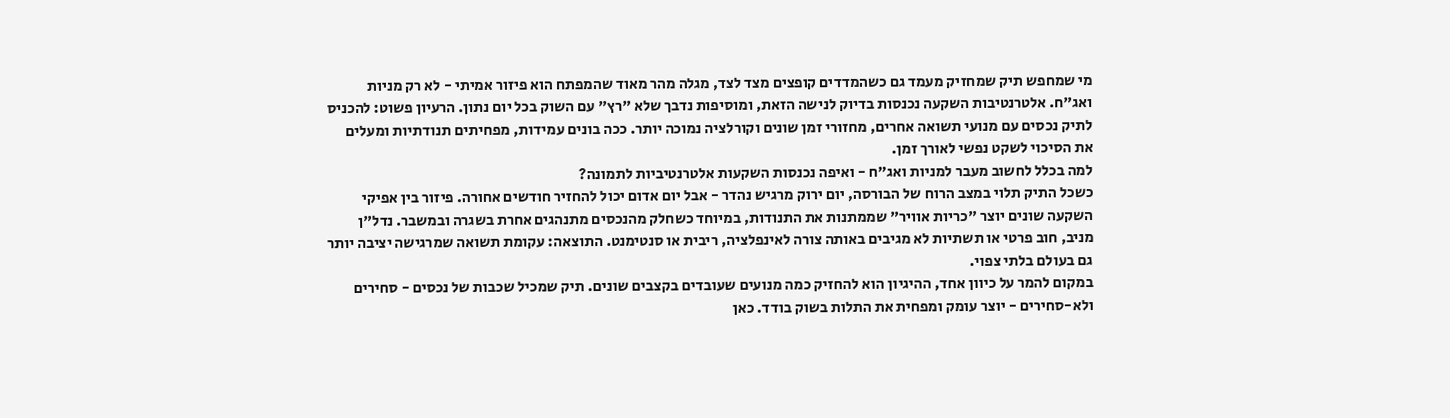מי שמחפש תיק שמחזיק מעמד גם כשהמדדים קופצים מצד לצד, מגלה מהר מאוד שהמפתח הוא פיזור אמיתי - לא רק מניות ואג"ח. אלטרנטיבות השקעה נכנסות בדיוק לנישה הזאת, ומוסיפות נדבך שלא "רץ" עם השוק בכל יום נתון. הרעיון פשוט: להכניס לתיק נכסים עם מנועי תשואה אחרים, מחזורי זמן שונים וקורלציה נמוכה יותר. ככה בונים עמידות, מפחיתים תנודתיות ומעלים את הסיכוי לשקט נפשי לאורך זמן.
למה בכלל לחשוב מעבר למניות ואג"ח - ואיפה נכנסות השקעות אלטרנטיביות לתמונה?
כשכל התיק תלוי במצב הרוח של הבורסה, יום ירוק מרגיש נהדר - אבל יום אדום יכול להחזיר חודשים אחורה. פיזור בין אפיקי השקעה שונים יוצר "כריות אוויר" שממתנות את התנודות, במיוחד כשחלק מהנכסים מתנהגים אחרת בשגרה ובמשבר. נדל"ן מניב, חוב פרטי או תשתיות לא מגיבים באותה צורה לאינפלציה, ריבית או סנטימנט. התוצאה: עקומת תשואה שמרגישה יציבה יותר גם בעולם בלתי צפוי.
במקום להמר על כיוון אחד, ההיגיון הוא להחזיק כמה מנועים שעובדים בקצבים שונים. תיק שמכיל שכבות של נכסים - סחירים ולא-סחירים - יוצר עומק ומפחית את התלות בשוק בודד. כאן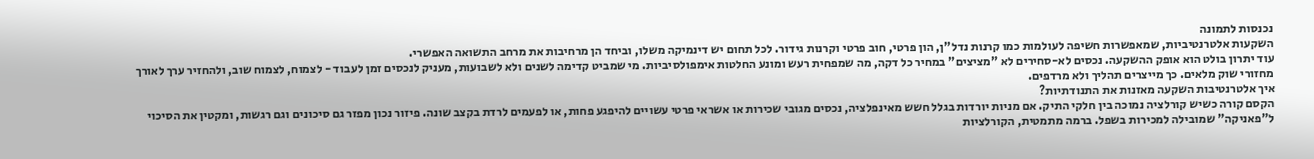נכנסות לתמונה
השקעות אלטרנטיביות, שמאפשרות חשיפה לעולמות כמו קרנות נדל"ן, הון פרטי, חוב פרטי וקרנות גידור. לכל תחום יש דינמיקה משלו, וביחד הן מרחיבות את מרחב התשואה האפשרי.
עוד יתרון בולט הוא אופק ההשקעה. נכסים לא-סחירים לא "מציצים" במחיר כל דקה, מה שמפחית רעש ומונע החלטות אימפולסיביות. מי שמביט קדימה לשנים ולא לשבועות, מעניק לנכסים זמן לעבוד - לצמוח, לצמוח שוב, ולהחזיר ערך לאורך מחזורי שוק מלאים. כך מייצרים תהליך ולא מרדפים.
איך אלטרנטיבות השקעה מאזנות את התנודתיות?
הקסם קורה כשיש קורלציה נמוכה בין חלקי התיק. אם מניות יורדות בגלל חשש מאינפלציה, נכסים מגובי שכירות או אשראי פרטי עשויים להיפגע פחות, או לפעמים לרדת בקצב שונה. פיזור נכון מפזר גם סיכונים וגם רגשות, ומקטין את הסיכוי ל"פאניקה" שמובילה למכירות בשפל. ברמה מתמטית, הקורלציות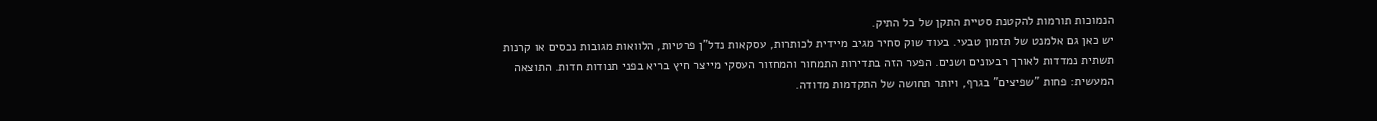הנמוכות תורמות להקטנת סטיית התקן של כל התיק.
יש כאן גם אלמנט של תזמון טבעי. בעוד שוק סחיר מגיב מיידית לכותרות, עסקאות נדל"ן פרטיות, הלוואות מגובות נכסים או קרנות תשתית נמדדות לאורך רבעונים ושנים. הפער הזה בתדירות התמחור והמחזור העסקי מייצר חיץ בריא בפני תנודות חדות. התוצאה המעשית: פחות "שפיצים" בגרף, ויותר תחושה של התקדמות מדודה.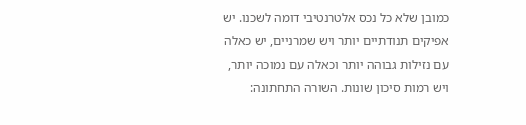כמובן שלא כל נכס אלטרנטיבי דומה לשכנו. יש אפיקים תנודתיים יותר ויש שמרניים, יש כאלה עם נזילות גבוהה יותר וכאלה עם נמוכה יותר, ויש רמות סיכון שונות. השורה התחתונה: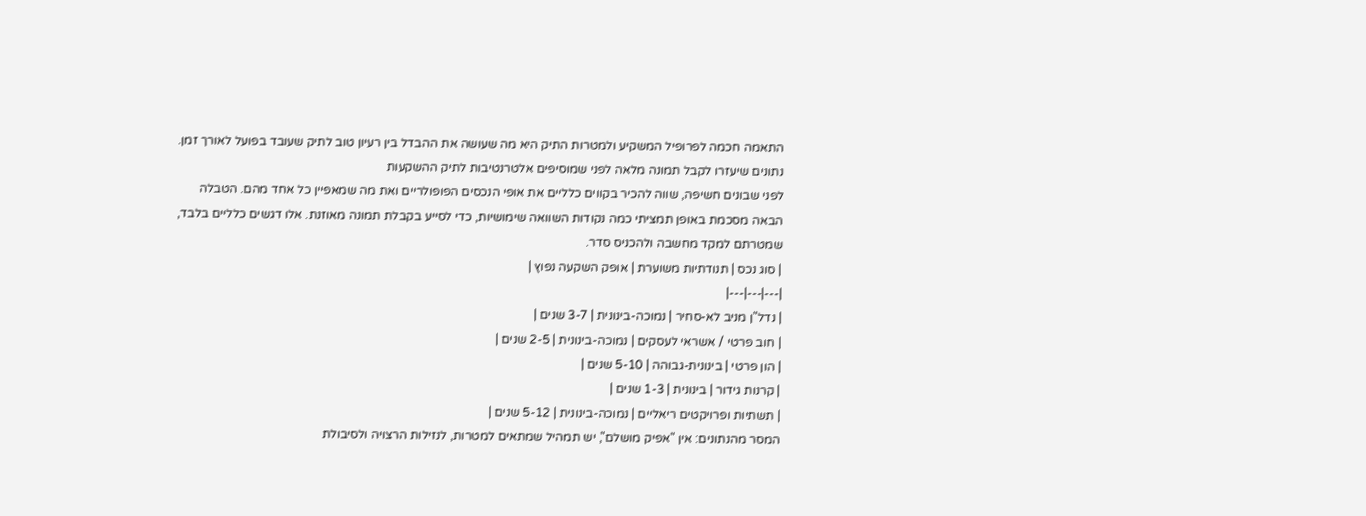התאמה חכמה לפרופיל המשקיע ולמטרות התיק היא מה שעושה את ההבדל בין רעיון טוב לתיק שעובד בפועל לאורך זמן.
נתונים שיעזרו לקבל תמונה מלאה לפני שמוסיפים אלטרנטיבות לתיק ההשקעות
לפני שבונים חשיפה, שווה להכיר בקווים כלליים את אופי הנכסים הפופולריים ואת מה שמאפיין כל אחד מהם. הטבלה הבאה מסכמת באופן תמציתי כמה נקודות השוואה שימושיות, כדי לסייע בקבלת תמונה מאוזנת. אלו דגשים כלליים בלבד, שמטרתם למקד מחשבה ולהכניס סדר.
| סוג נכס | תנודתיות משוערת | אופק השקעה נפוץ |
|---|---|---|
| נדל"ן מניב לא-סחיר | נמוכה-בינונית | 3-7 שנים |
| חוב פרטי / אשראי לעסקים | נמוכה-בינונית | 2-5 שנים |
| הון פרטי | בינונית-גבוהה | 5-10 שנים |
| קרנות גידור | בינונית | 1-3 שנים |
| תשתיות ופרויקטים ריאליים | נמוכה-בינונית | 5-12 שנים |
המסר מהנתונים: אין "אפיק מושלם", יש תמהיל שמתאים למטרות, לנזילות הרצויה ולסיבולת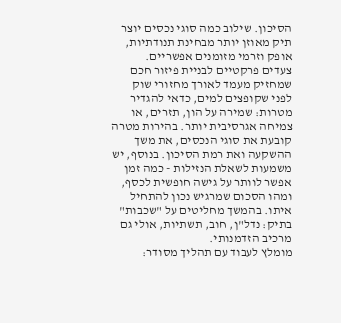הסיכון. שילוב כמה סוגי נכסים יוצר תיק מאוזן יותר מבחינת תנודתיות, אופק וזרמי מזומנים אפשריים.
צעדים פרקטיים לבניית פיזור חכם שמחזיק מעמד לאורך מחזורי שוק
לפני שקופצים למים, כדאי להגדיר מטרות: שמירה על הון, תזרים, או צמיחה אגרסיבית יותר. בהירות מטרה קובעת את סוגי הנכסים, את משך ההשקעה ואת רמת הסיכון. בנוסף, יש משמעות לשאלת הנזילות - כמה זמן אפשר לוותר על גישה חופשית לכסף, ומהו הסכום שמרגיש נכון להתחיל איתו. בהמשך מחליטים על "שכבות" בתיק: נדל"ן, חוב, תשתיות, אולי גם מרכיב הזדמנותי.
מומלץ לעבוד עם תהליך מסודר: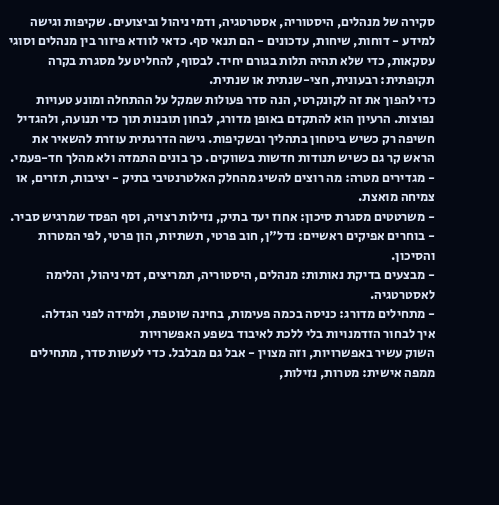סקירה של מנהלים, היסטוריה, אסטרטגיה, ודמי ניהול וביצועים. שקיפות וגישה למידע - דוחות, שיחות, עדכונים - הם תנאי סף. כדאי לוודא פיזור בין מנהלים וסוגי עסקאות, כדי שלא תהיה תלות בגורם יחיד. לבסוף, להחליט על מסגרת בקרה תקופתית: רבעונית, חצי-שנתית או שנתית.
כדי להפוך את זה לקונקרטי, הנה סדר פעולות שמקל על ההתחלה ומונע טעויות נפוצות. הרעיון הוא להתקדם באופן מדורג, לבחון תובנות תוך כדי תנועה, ולהגדיל חשיפה רק כשיש ביטחון בתהליך ובשקיפות. גישה הדרגתית עוזרת להשאיר את הראש קר גם כשיש תנודות חדשות בשווקים. כך בונים התמדה ולא מהלך חד-פעמי.
- מגדירים מטרה: מה רוצים להשיג מהחלק האלטרנטיבי בתיק - יציבות, תזרים, או צמיחה מואצת.
- משרטטים מסגרת סיכון: אחוז יעד בתיק, נזילות רצויה, וסף הפסד שמרגיש סביר.
- בוחרים אפיקים ראשיים: נדל"ן, חוב פרטי, תשתיות, הון פרטי, לפי המטרות והסיכון.
- מבצעים בדיקת נאותות: מנהלים, היסטוריה, תמריצים, דמי ניהול, והלימה לאסטרטגיה.
- מתחילים מדורג: כניסה בכמה פעימות, בחינה שוטפת, ולמידה לפני הגדלה.
איך לבחור הזדמנויות בלי ללכת לאיבוד בשפע האפשרויות
השוק עשיר באפשרויות, וזה מצוין - אבל גם מבלבל. כדי לעשות סדר, מתחילים ממפה אישית: מטרות, נזילות,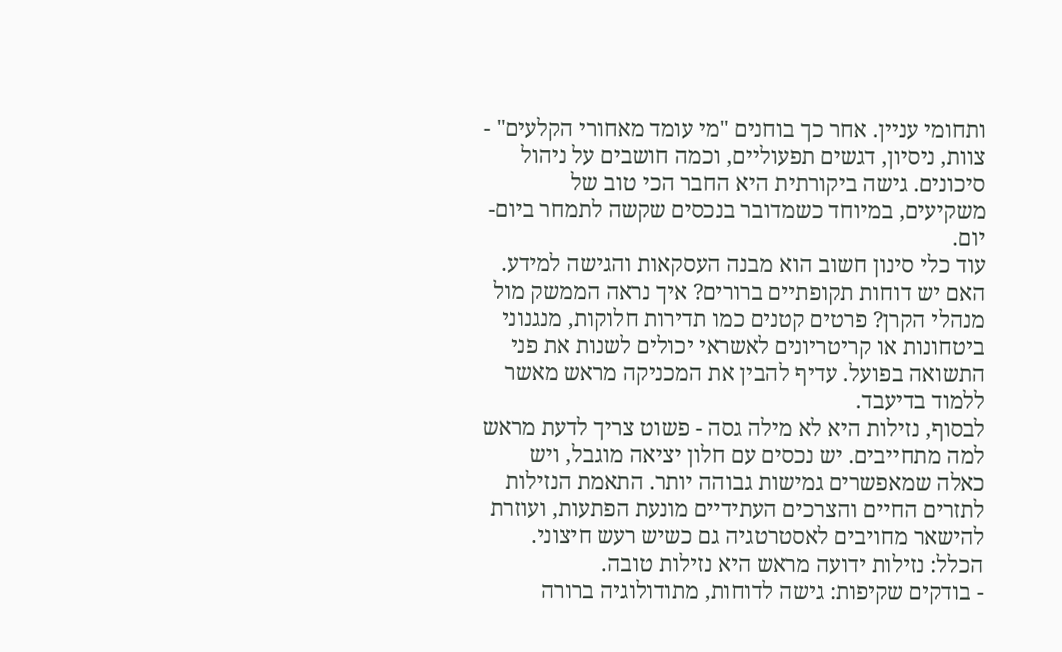ותחומי עניין. אחר כך בוחנים "מי עומד מאחורי הקלעים" - צוות, ניסיון, דגשים תפעוליים, וכמה חושבים על ניהול סיכונים. גישה ביקורתית היא החבר הכי טוב של משקיעים, במיוחד כשמדובר בנכסים שקשה לתמחר ביום-יום.
עוד כלי סינון חשוב הוא מבנה העסקאות והגישה למידע. האם יש דוחות תקופתיים ברורים? איך נראה הממשק מול מנהלי הקרן? פרטים קטנים כמו תדירות חלוקות, מנגנוני ביטחונות או קריטריונים לאשראי יכולים לשנות את פני התשואה בפועל. עדיף להבין את המכניקה מראש מאשר ללמוד בדיעבד.
לבסוף, נזילות היא לא מילה גסה - פשוט צריך לדעת מראש למה מתחייבים. יש נכסים עם חלון יציאה מוגבל, ויש כאלה שמאפשרים גמישות גבוהה יותר. התאמת הנזילות לתזרים החיים והצרכים העתידיים מונעת הפתעות, ועוזרת להישאר מחויבים לאסטרטגיה גם כשיש רעש חיצוני. הכלל: נזילות ידועה מראש היא נזילות טובה.
- בודקים שקיפות: גישה לדוחות, מתודולוגיה ברורה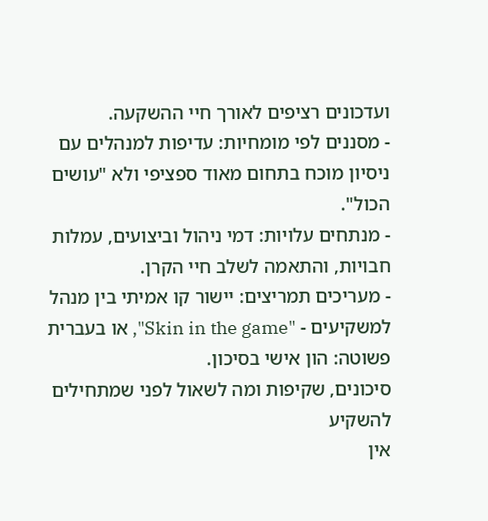ועדכונים רציפים לאורך חיי ההשקעה.
- מסננים לפי מומחיות: עדיפות למנהלים עם ניסיון מוכח בתחום מאוד ספציפי ולא "עושים הכול".
- מנתחים עלויות: דמי ניהול וביצועים, עמלות חבויות, והתאמה לשלב חיי הקרן.
- מעריכים תמריצים: יישור קו אמיתי בין מנהל למשקיעים - "Skin in the game", או בעברית פשוטה: הון אישי בסיכון.
סיכונים, שקיפות ומה לשאול לפני שמתחילים להשקיע
אין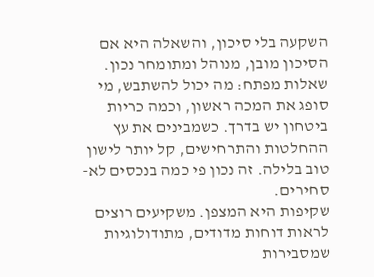השקעה בלי סיכון, והשאלה היא אם הסיכון מובן, מנוהל ומתומחר נכון. שאלות מפתח: מה יכול להשתבש, מי סופג את המכה ראשון, וכמה כריות ביטחון יש בדרך. כשמבינים את עץ ההחלטות והתרחישים, קל יותר לישון טוב בלילה. זה נכון פי כמה בנכסים לא-סחירים.
שקיפות היא המצפן. משקיעים רוצים לראות דוחות מדודים, מתודולוגיות שמסבירות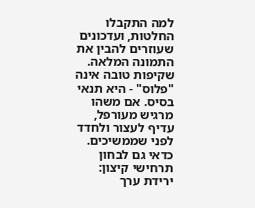למה התקבלו החלטות, ועדכונים שעוזרים להבין את התמונה המלאה. שקיפות טובה אינה "פלוס" - היא תנאי בסיס. אם משהו מרגיש מעורפל, עדיף לעצור ולחדד לפני שממשיכים.
כדאי גם לבחון תרחישי קיצון: ירידת ערך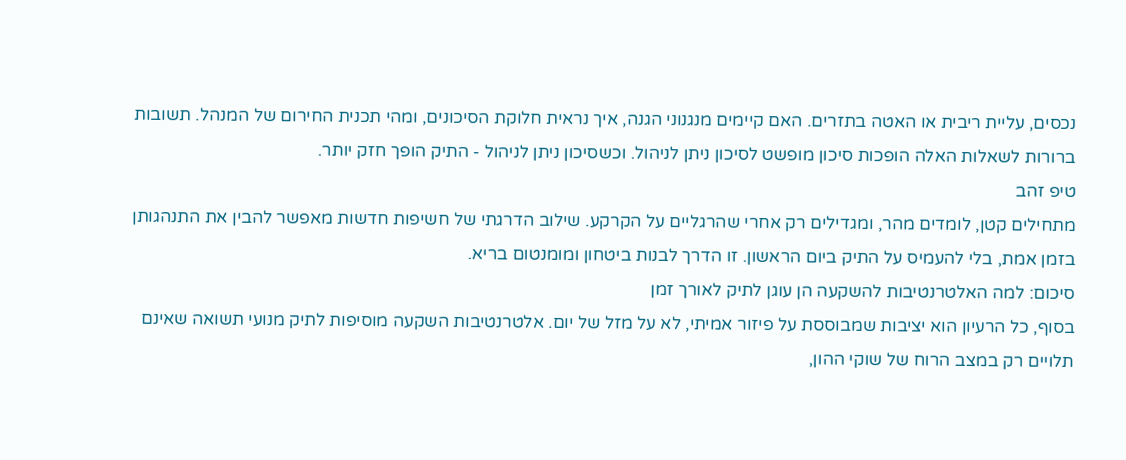נכסים, עליית ריבית או האטה בתזרים. האם קיימים מנגנוני הגנה, איך נראית חלוקת הסיכונים, ומהי תכנית החירום של המנהל. תשובות ברורות לשאלות האלה הופכות סיכון מופשט לסיכון ניתן לניהול. וכשסיכון ניתן לניהול - התיק הופך חזק יותר.
טיפ זהב
מתחילים קטן, לומדים מהר, ומגדילים רק אחרי שהרגליים על הקרקע. שילוב הדרגתי של חשיפות חדשות מאפשר להבין את התנהגותן בזמן אמת, בלי להעמיס על התיק ביום הראשון. זו הדרך לבנות ביטחון ומומנטום בריא.
סיכום: למה האלטרנטיבות להשקעה הן עוגן לתיק לאורך זמן
בסוף, כל הרעיון הוא יציבות שמבוססת על פיזור אמיתי, לא על מזל של יום. אלטרנטיבות השקעה מוסיפות לתיק מנועי תשואה שאינם תלויים רק במצב הרוח של שוקי ההון,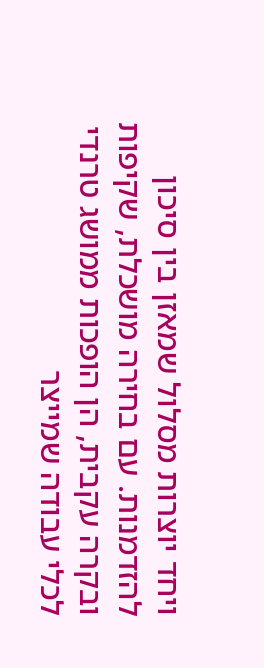ויחד יוצרות מסלול שמאזן בין סיכון להזדמנות. עם בחירה מושכלת, שקיפות ובקרה עקבית, הן הופכות ממושג טרנדי לכלי עבודה שמייצר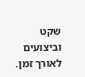שקט וביצועים לאורך זמן.